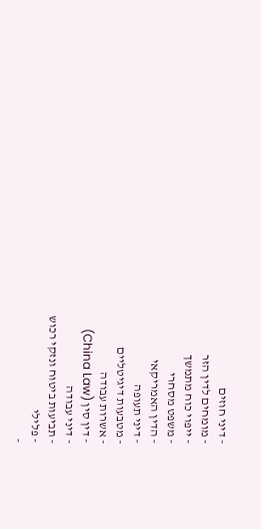- דיני חוזים
- מומחים לדין הזר
- ייפוי כוח מתמשך
- משפט מסחרי
- הדין האמריקאי
- דיני תעופה
- מטבעות דיגיטליים
- אשרות עבודה
- דין סין (China Law)
- דיני עבודה
- תביעות ביטוח ונזקי רכוש
- פלילי
-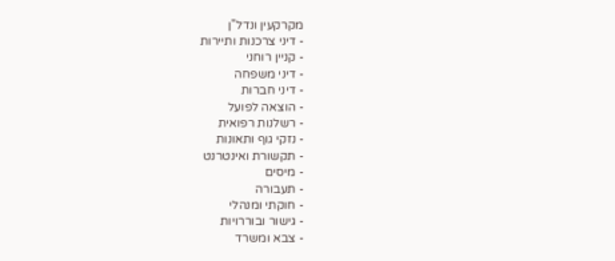מקרקעין ונדל"ן
- דיני צרכנות ותיירות
- קניין רוחני
- דיני משפחה
- דיני חברות
- הוצאה לפועל
- רשלנות רפואית
- נזקי גוף ותאונות
- תקשורת ואינטרנט
- מיסים
- תעבורה
- חוקתי ומנהלי
- גישור ובוררויות
- צבא ומשרד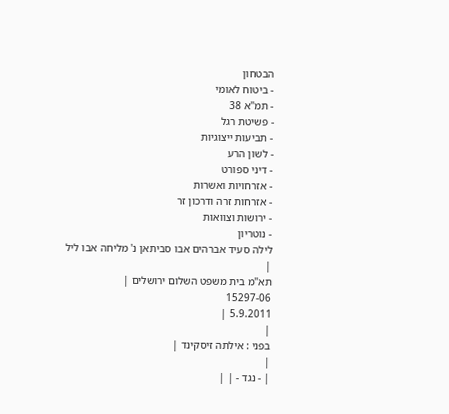הבטחון
- ביטוח לאומי
- תמ"א 38
- פשיטת רגל
- תביעות ייצוגיות
- לשון הרע
- דיני ספורט
- אזרחויות ואשרות
- אזרחות זרה ודרכון זר
- ירושות וצוואות
- נוטריון
לילה סעיד אברהים אבו סביתאן נ' מליחה אבו ליל
|
תא"מ בית משפט השלום ירושלים |
15297-06
5.9.2011 |
|
בפני : אילתה זיסקינד |
|
| - נגד - | |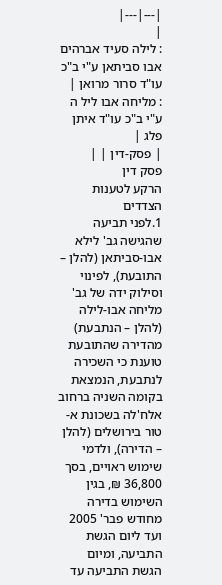|---|---|
|
: לילה סעיד אברהים אבו סביתאן ע"י ב"כ עו"ד סרור מרואן |
: מליחה אבו ליל ה ע"י ב"כ עו"ד איתן פלג |
| פסק-דין | |
פסק דין
הרקע לטענות הצדדים
1.לפני תביעה שהגישה גב' לילא אבו-סביתאן (להלן – התובעת), לפינוי וסילוק ידה של גב' מליחה אבו-לילה (להלן – הנתבעת) מהדירה שהתובעת טוענת כי השכירה לנתבעת, הנמצאת בקומה השניה ברחוב אלח'לה בשכונת א-טור בירושלים (להלן – הדירה), ולדמי שימוש ראויים, בסך 36,800 ₪, בגין השימוש בדירה מחודש פבר' 2005 ועד ליום הגשת התביעה, ומיום הגשת התביעה עד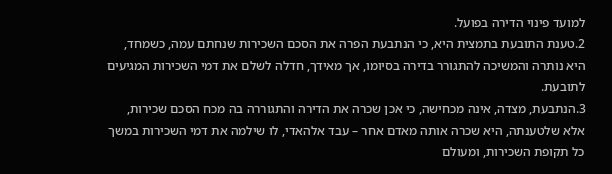למועד פינוי הדירה בפועל.
2.טענת התובעת בתמצית היא, כי הנתבעת הפרה את הסכם השכירות שנחתם עמה, כשמחד, היא נותרה והמשיכה להתגורר בדירה בסיומו, אך מאידך, חדלה לשלם את דמי השכירות המגיעים לתובעת.
3.הנתבעת, מצדה, אינה מכחישה, כי אכן שכרה את הדירה והתגוררה בה מכח הסכם שכירות, אלא שלטענתה, היא שכרה אותה מאדם אחר – עבד אלהאדי, לו שילמה את דמי השכירות במשך כל תקופת השכירות, ומעולם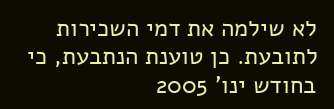לא שילמה את דמי השכירות לתובעת. כן טוענת הנתבעת, כי בחודש ינו' 2005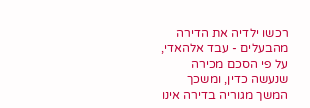רכשו ילדיה את הדירה מהבעלים - עבד אלהאדי, על פי הסכם מכירה שנעשה כדין, ומשכך המשך מגוריה בדירה אינו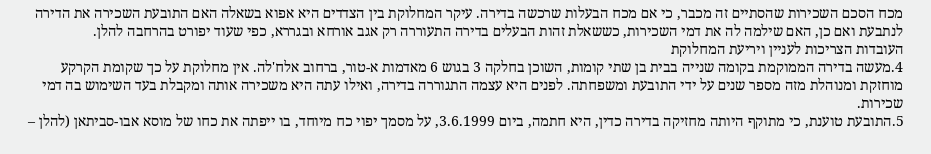מכח הסכם השכירות שהסתיים זה מכבר, כי אם מכח הבעלות שרכשה בדירה. עיקר המחלוקת בין הצדדים היא אפוא בשאלה האם התובעת השכירה את הדירה לנתבעת ואם כן, האם שילמה לה את דמי השכירות, כששאלת זהות הבעלים בדירה התעוררה רק אגב אורחא ובגררא, כפי שעוד יפורט בהרחבה להלן.
העובדות הצריכות לעניין ויריעת המחלוקת
4.מעשה בדירה הממוקמת בקומה שנייה בבית בן שתי קומות, השוכן בחלקה 3 בגוש 6 מאדמות א-טור, ברחוב אלח'לה. אין מחלוקת על כך שקומת הקרקע מוחזקת ומנוהלת מזה מספר שנים על ידי התובעת ומשפחתה. לפנים היא עצמה התגוררה בדירה, ואילו עתה היא משכירה אותה ומקבלת בעד השימוש בה דמי שכירות.
5.התובעת טוענת, כי מתוקף היותה מחזיקה בדירה כדין, היא חתמה, ביום 3.6.1999, על מסמך יפוי כח מיוחד, בו ייפתה את כחו של מוסא אבו-סביתאן (להלן –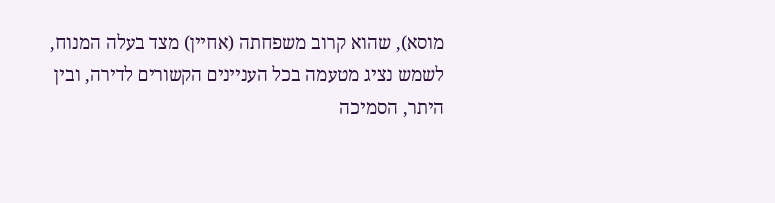מוסא), שהוא קרוב משפחתה (אחיין) מצד בעלה המנוח, לשמש נציג מטעמה בכל העניינים הקשורים לדירה, ובין היתר, הסמיכה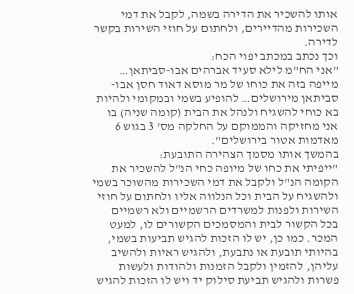אותו להשכיר את הדירה בשמה, לקבל את דמי השכירות מהדיירים, ולחתום על חוזי השירות בקשר לדירה.
וכך נכתב במכתב יפוי הכח:
"אני הח"מ לילא סעיד אברהים אבו-סביתאן… מייפה בזה את כוחו של מר מוסא דאוד חסן אבו-סביתאן מירושלים… להופיע בשמי ובמקומי ולהיות בא כוחי להשגיח ולנהל את הבית (קומה שניה) בו אני מחזיקה והממוקם על החלקה מס' 3 בגוש 6 מאדמות אטור בירושלים".
בהמשך אותו מסמך הצהירה התובעת:
"ייפיתי את כחו של מיופה כחי הנ"ל להשכיר את הקומה הנ"ל ולקבל את דמי השכירות מהשוכר בשמי ולהשגיח על הבית וכל הנלווה אליו ולחתום על חוזי השירות ולפנות למשרדים הרשמיים ולא רשמיים בכל הקשור לבית והמסמכים הקשורים לו, למעט המכר. כמו כן, יש לו הזכות להגיש תביעות בשמי, בהיותי תובעת או נתבעת, ולהגיש ראיות ולהשיב עליהן, להזמין ולקבל הזמנות ולהודות ולעשות פשרות ולהגיש תביעת סילוק יד ויש לו הזכות להגיש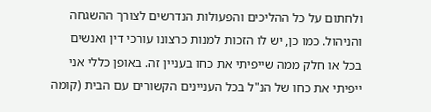ולחתום על כל ההליכים והפעולות הנדרשים לצורך ההשגחה והניהול. כמו כן, יש לו הזכות למנות כרצונו עורכי דין ואנשים בכל או חלק ממה שייפיתי את כחו בעניין זה. באופן כללי אני ייפיתי את כחו של הנ"ל בכל העניינים הקשורים עם הבית (קומה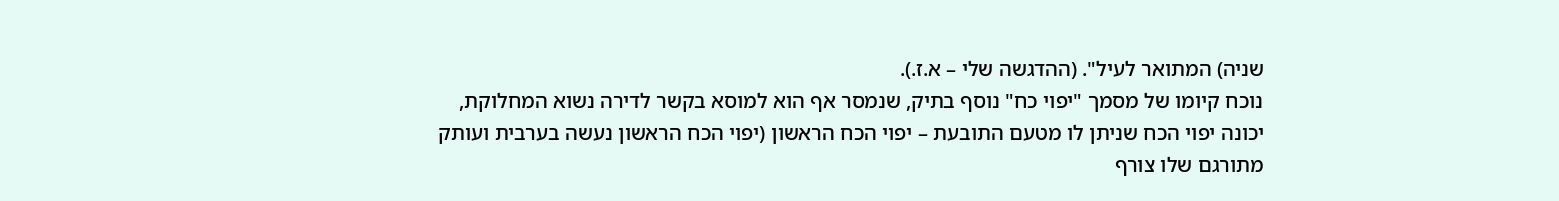שניה) המתואר לעיל". (ההדגשה שלי – א.ז.).
נוכח קיומו של מסמך "יפוי כח" נוסף בתיק, שנמסר אף הוא למוסא בקשר לדירה נשוא המחלוקת, יכונה יפוי הכח שניתן לו מטעם התובעת – יפוי הכח הראשון (יפוי הכח הראשון נעשה בערבית ועותק מתורגם שלו צורף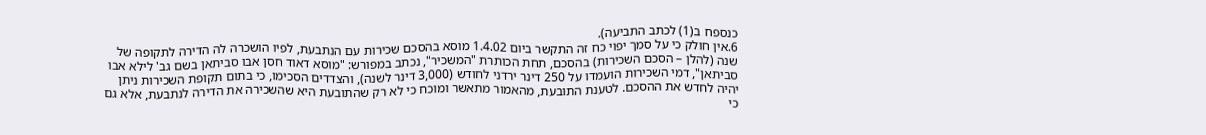כנספח ב(1) לכתב התביעה).
6.אין חולק כי על סמך יפוי כח זה התקשר ביום 1.4.02 מוסא בהסכם שכירות עם הנתבעת, לפיו הושכרה לה הדירה לתקופה של שנה (להלן – הסכם השכירות) בהסכם, תחת הכותרת "המשכיר", נכתב במפורש: "מוסא דאוד חסן אבו סביתאן בשם גב' לילא אבו סביתאן", דמי השכירות הועמדו על 250 דינר ירדני לחודש (3,000 דינר לשנה), והצדדים הסכימו, כי בתום תקופת השכירות ניתן יהיה לחדש את ההסכם. לטענת התובעת, מהאמור מתאשר ומוכח כי לא רק שהתובעת היא שהשכירה את הדירה לנתבעת, אלא גם כי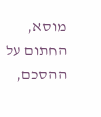מוסא, החתום על ההסכם,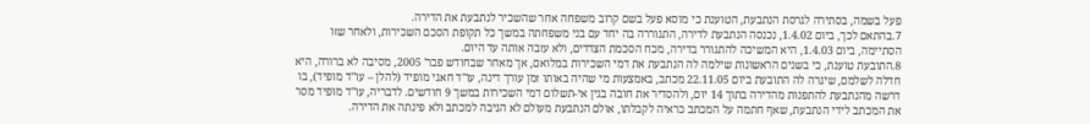פעל בשמה, בסתירה לגרסת הנתבעת, הטוענת כי מוסא פעל בשם קרוב משפחה אחר שהשכיר לנתבעת את הדירה.
7.בהתאם לכך, ביום 1.4.02, נכנסה הנתבעת לדירה, התגוררה בה יחד עם בני משפחתה במשך כל תקופת הסכם השכירות, ולאחר שזו הסתיימה, ביום 1.4.03, היא המשיכה להתגורר בדירה, מכח הסכמת הצדדים, ולא עזבה אותה עד היום.
8.התובעת טוענת, כי בשנים הראשונות שילמה לה הנתבעת את דמי השכירות במלואם, אך מאחר שבחודש פבר' 2005, מסיבה לא ברורה, היא חדלה לשלמם, שיגרה לה התובעת ביום 22.11.05 מכתב, באמצעות מי שהיה באותו זמן עורך דינה, עו"ד חאגי מופיד (להלן – עו"ד מופיד), בו דרשה מהנתבעת להתפנות מהדירה בתוך 14 יום, ולהסדיר את חובה בגין אי-תשלום דמי השכירות במשך 9 חודשים. לדבריה, עו"ד מופיד מסר את המכתב לידי הנתבעת, שאף חתמה על המכתב כראיה לקבלתו, אולם הנתבעת מעולם לא הגיבה למכתב ולא פינתה את הדירה.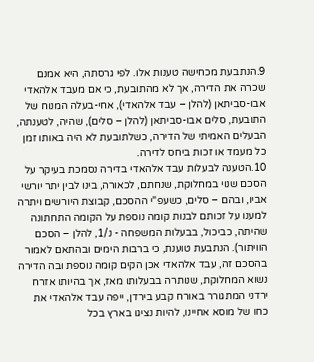9.הנתבעת מכחישה טענות אלו. לפי גרסתה, היא אמנם שכרה את הדירה, אך לא מהתובעת, כי אם מעבד אלהאדי אבו-סביתאן (להלן – עבד אלהאדי), אחי-בעלה המנוח של התובעת, סלים אבו-סביתאן (להלן – סלים), שהיה, לטענתה, הבעלים האמיתי של הדירה, כשלתובעת לא היה באותו זמן כל מעמד או זכות ביחס לדירה.
10.הטענה לבעלות עבד אלהאדי בדירה נסמכת בעיקר על הסכם שנוי במחלוקת, שנחתם, לכאורה, בינו לבין יתר יורשי אביו, ובהם – סלים, כשעפ"י ההסכם, קבוצת היורשים ויתרה למענו על זכותם לבנות קומה נוספת על הקומה התחתונה שהיתה, כביכול, בבעלות המשפחה - נ/1, להלן – הסכם הוויתור). הנתבעת טוענת, כי ברבות הימים ובהתאם לאמור בהסכם זה, עבד אלהאדי אכן הקים קומה נוספת ובה הדירה נשוא המחלוקת, שנותרה בבעלותו מאז, אך בהיותו אזרח ירדני המתגורר באורח קבע בירדן, ייפה עבד אלהאדי את כחו של מוסא אחיינו, להיות נציגו בארץ בכל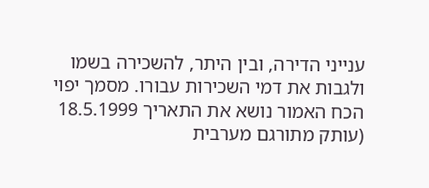ענייני הדירה, ובין היתר, להשכירה בשמו ולגבות את דמי השכירות עבורו. מסמך יפוי הכח האמור נושא את התאריך 18.5.1999 (עותק מתורגם מערבית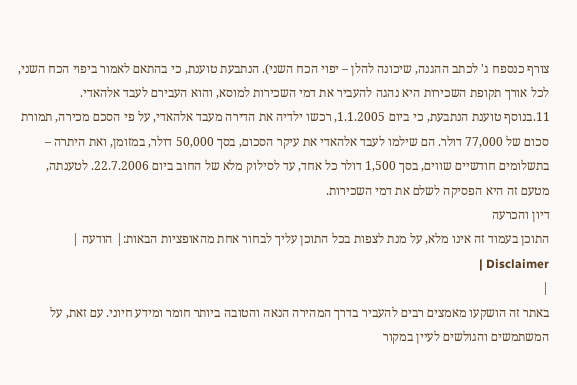צורף כנספח ג' לכתב ההגנה, שיכונה להלן – יפוי הכח השני). הנתבעת טוענת, כי בהתאם לאמור ביפוי הכח השני, לכל אורך תקופת השכירות היא נהגה להעביר את דמי השכירות למוסא, והוא העבירם לעבד אלהאדי.
11.בנוסף טוענת הנתבעת, כי ביום 1.1.2005, רכשו ילדיה את הדירה מעבד אלהאדי, על פי הסכם מכירה, תמורת סכום של 77,000 דולר. הם שילמו לעבד אלהאדי את עיקר הסכום, בסך 50,000 דולר, במזומן, ואת היתרה – בתשלומים חודשיים שווים, בסך 1,500 דולר כל אחד, עד לסילוק מלא של החוב ביום 22.7.2006. לטענתה, מטעם זה היא הפסיקה לשלם את דמי השכירות.
דיון והכרעה
התוכן בעמוד זה אינו מלא, על מנת לצפות בכל התוכן עליך לבחור אחת מהאופציות הבאות:| הודעה | Disclaimer |
|
באתר זה הושקעו מאמצים רבים להעביר בדרך המהירה הנאה והטובה ביותר חומר ומידע חיוני. עם זאת, על המשתמשים והגולשים לעיין במקור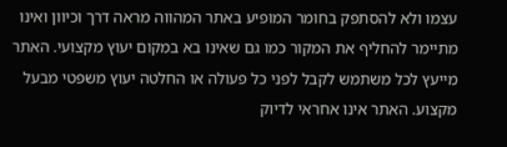עצמו ולא להסתפק בחומר המופיע באתר המהווה מראה דרך וכיוון ואינו מתיימר להחליף את המקור כמו גם שאינו בא במקום יעוץ מקצועי. האתר מייעץ לכל משתמש לקבל לפני כל פעולה או החלטה יעוץ משפטי מבעל מקצוע. האתר אינו אחראי לדיוק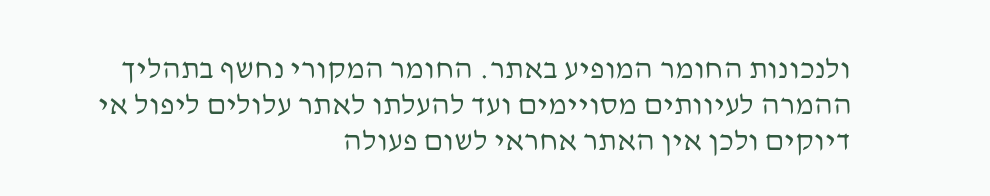ולנכונות החומר המופיע באתר. החומר המקורי נחשף בתהליך ההמרה לעיוותים מסויימים ועד להעלתו לאתר עלולים ליפול אי דיוקים ולכן אין האתר אחראי לשום פעולה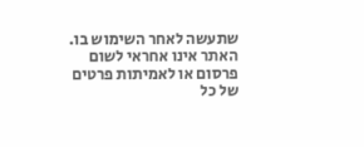שתעשה לאחר השימוש בו. האתר אינו אחראי לשום פרסום או לאמיתות פרטים של כל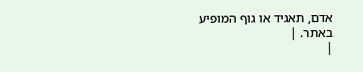אדם, תאגיד או גוף המופיע באתר. |
|